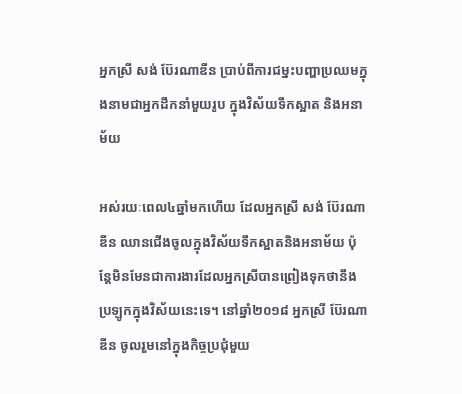អ្នកស្រី សង់ ប៊ែរណាឌីន ប្រាប់ពីការជម្នះបញ្ហាប្រឈមក្នុងនាមជាអ្នកដឹកនាំមួយរូប ក្នុងវិស័យទឹកស្អាត និងអនាម័យ

អស់រយៈពេល៤ឆ្នាំមកហើយ ដែលអ្នកស្រី សង់ ប៊ែរណាឌីន ឈានជើងចូលក្នុងវិស័យទឹកស្អាតនិងអនាម័យ ប៉ុន្តែមិនមែនជាការងារដែលអ្នកស្រីបានព្រៀងទុកថានឹងប្រឡូកក្នុងវិស័យនេះទេ។ នៅឆ្នាំ២០១៨ អ្នកស្រី ប៊ែរណាឌីន ចូលរួមនៅក្នុងកិច្ចប្រជុំមួយ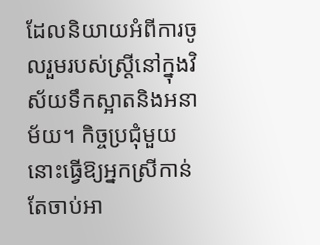ដែលនិយាយអំពីការចូលរួមរបស់ស្រ្តីនៅក្នុងវិស័យទឹកស្អាតនិងអនាម័យ។ កិច្ចប្រជុំមួយនោះធ្វើឱ្យអ្នកស្រីកាន់តែចាប់អា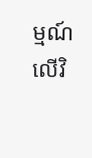ម្មណ៍លើវិ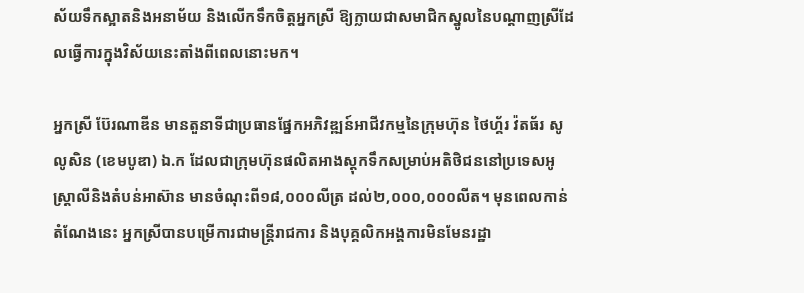ស័យទឹកស្អាតនិងអនាម័យ និងលើកទឹកចិត្តអ្នកស្រី ឱ្យក្លាយជាសមាជិកស្នូលនៃបណ្តាញស្រីដែលធ្វើការក្នុងវិស័យនេះតាំងពីពេលនោះមក។

អ្នកស្រី ប៊ែរណាឌីន មានតួនាទីជាប្រធានផ្នែកអភិវឌ្ឍន៍អាជីវកម្មនៃក្រុមហ៊ុន ថៃហ្គ័រ វ៉តធ័រ សូលូសិន (ខេមបូឌា) ឯ.ក ដែលជាក្រុមហ៊ុនផលិតអាងស្តុកទឹកសម្រាប់អតិថិជននៅប្រទេសអូស្ត្រាលីនិងតំបន់អាស៊ាន មានចំណុះពី១៨,០០០លីត្រ ដល់២,០០០,០០០លីត។ មុនពេលកាន់តំណែងនេះ អ្នកស្រីបានបម្រើការជាមន្ត្រីរាជការ និងបុគ្គលិកអង្គការមិនមែនរដ្ឋា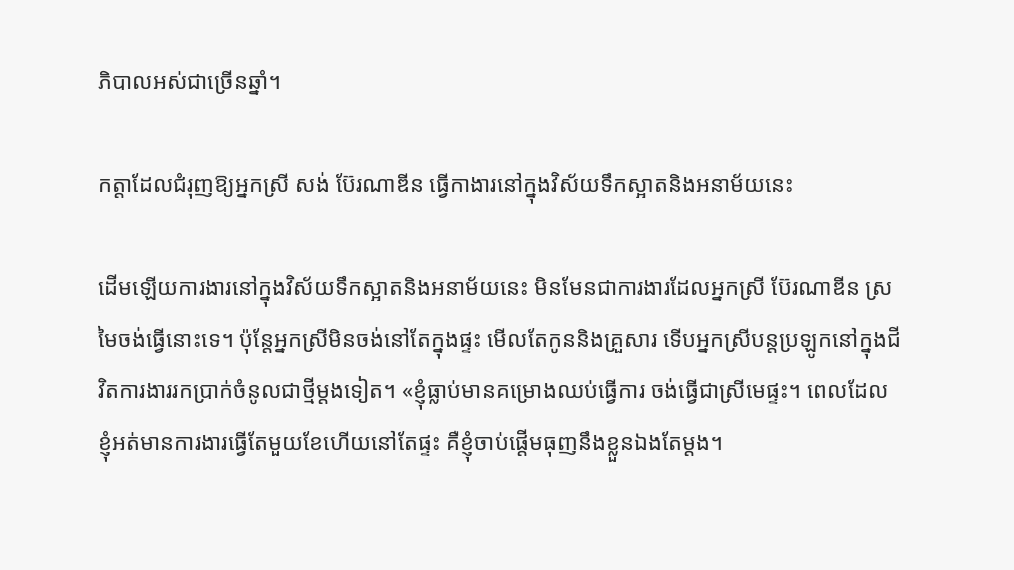ភិបាលអស់ជាច្រើនឆ្នាំ។

កត្តាដែលជំរុញឱ្យអ្នកស្រី សង់ ប៊ែរណាឌីន ធ្វើកាងារនៅក្នុងវិស័យទឹកស្អាតនិងអនាម័យនេះ

ដើមឡើយការងារនៅក្នុងវិស័យទឹកស្អាតនិងអនាម័យនេះ មិនមែនជាការងារដែលអ្នកស្រី ប៊ែរណាឌីន ស្រមៃចង់ធ្វើនោះទេ។ ប៉ុន្តែអ្នកស្រីមិនចង់នៅតែក្នុងផ្ទះ មើលតែកូននិងគ្រួសារ ទើបអ្នកស្រីបន្តប្រឡូកនៅក្នុងជីវិតការងាររកប្រាក់ចំនូលជាថ្មីម្តងទៀត។ «ខ្ញុំធ្លាប់មានគម្រោងឈប់ធ្វើការ ចង់ធ្វើជាស្រីមេផ្ទះ។ ពេលដែលខ្ញុំអត់មានការងារធ្វើតែមួយខែហើយនៅតែផ្ទះ គឺខ្ញុំចាប់ផ្តើមធុញនឹងខ្លួនឯងតែម្តង។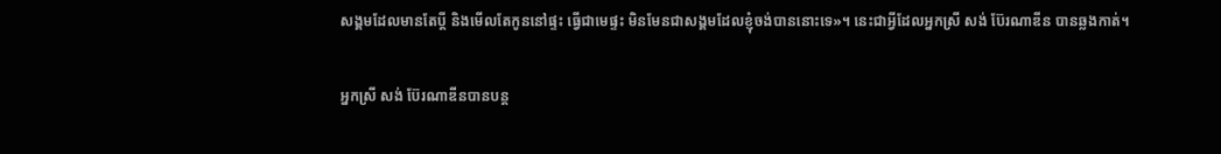សង្គមដែលមានតែប្តី និងមើលតែកូននៅផ្ទះ ធើ្វជាមេផ្ទះ មិនមែនជាសង្គមដែលខ្ញុំចង់បាននោះទេ»។ នេះជាអ្វីដែលអ្នកស្រី សង់ ប៊ែរណាឌីន បានឆ្លងកាត់។

អ្នកស្រី សង់ ប៊ែរណាឌីនបានបន្ត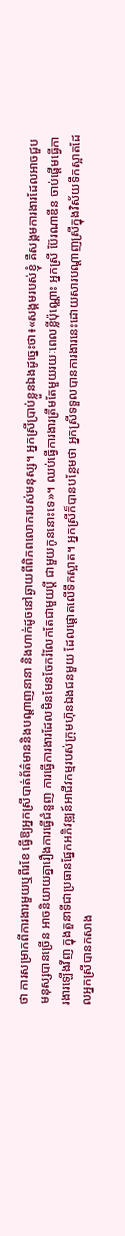ថា ការសម្រាកពីការងារមួយឬពីរខែ ធ្វើឱ្យអ្នកស្រីបាត់ព័ត៌មាននិងបណ្តាញនានា និងហាក់ដូចនៅឆ្ងាយពីពិភពលោករបស់មនុស្ស។ អ្នកស្រីប្រាប់ខ្លួនឯងដូច្នេះថា៖«សង្គមរបស់ខ្ញុំ គឺសង្គមការងារដែលអាចជួបមនុស្សបានច្រើន អាចនិយាយគ្នារឿងការធ្វើជំនួញ ការធ្វើការងារដែលមិនមែនចែករំលែកតែជាមួយប្តី ជាមួយកូននោះទេ»។ ឈប់ធ្វើការងារត្រឹមតែមួយរយៈពេលខ្លីប៉ុណ្ណោះ អ្នកស្រី ប៊ែរណាឌីន ចាប់ផ្តើមធ្វើការងារឡើងវីញ ក្នុងតួនាទីជាប្រធានផ្នែកអភិវឌ្ឍន៍អាជីវកម្មរបស់ក្រុមហ៊ុនឯងជនមួយ ដែលផ្តោតលើទឹកស្អាត។ អ្នកស្រីក៏បានបន្ថែមថា អ្នកស្រីទទួលបានការងារនេះដោយសារបណ្តាញស្រីក្នុងវិស័យទឹកស្អាតដែលអ្នកស្រីបានកសាង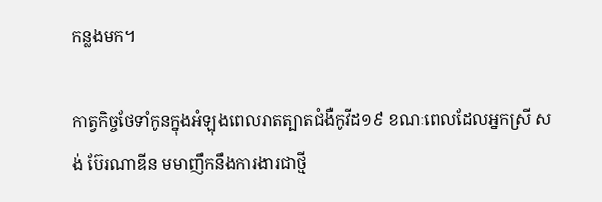កន្លងមក។

កាត្វកិច្ចថែទាំកូនក្នុងអំឡុងពេលរាតត្បាតជំងឺកូវីដ១៩ ខណៈពេលដែលអ្នកស្រី សង់ ប៊ែរណាឌីន មមាញឹកនឹងការងារជាថ្មី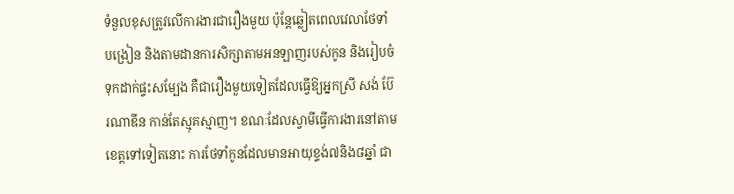ទំនួលខុសត្រូវលើការងារជារឿងមួយ ប៉ុន្តែឆ្លៀតពេលវេលាថែទាំ បង្រៀន និងតាមដានការសិក្សាតាមអនឡាញរបស់កូន និងរៀបចំទុកដាក់ផ្ទះសម្បែង គឺជារឿងមួយទៀតដែលធ្វើឱ្យអ្នកស្រី សង់ ប៊ែរណាឌីន កាន់តែស្មុគស្មាញ។ ខណៈដែលស្វាមីធ្វើការងារនៅតាមខេត្តទៅទៀតនោះ ការថែទាំកូនដែលមានអាយុខ្ទង់៧និង៨ឆ្នាំ ជា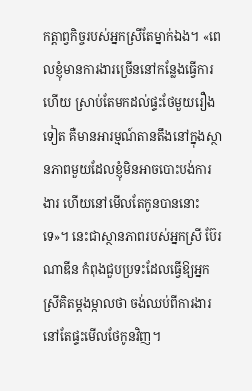កត្តាព្វកិច្ចរបស់អ្នកស្រីតែម្នាក់ឯង។ «ពេលខ្ញុំមានការងារច្រើននៅកន្លែងធ្វើការហើយ ស្រាប់តែមកដល់ផ្ទះថែមួយរឿងទៀត គឺមានអារម្មណ៍តានតឹងនៅក្នុងស្ថានភាពមួយដែលខ្ញុំមិនអាចបោះបង់ការងារ ហើយនៅមើលតែកូនបាននោះទេ»។ នេះជាស្ថានភាពរបស់អ្នកស្រី ប៊ែរណាឌីន កំពុងជួបប្រទះដែលធ្វើឱ្យអ្នកស្រីគិតម្តងម្កាលថា ចង់ឈប់ពីការងារនៅតែផ្ទះមើលថែកូនវិញ។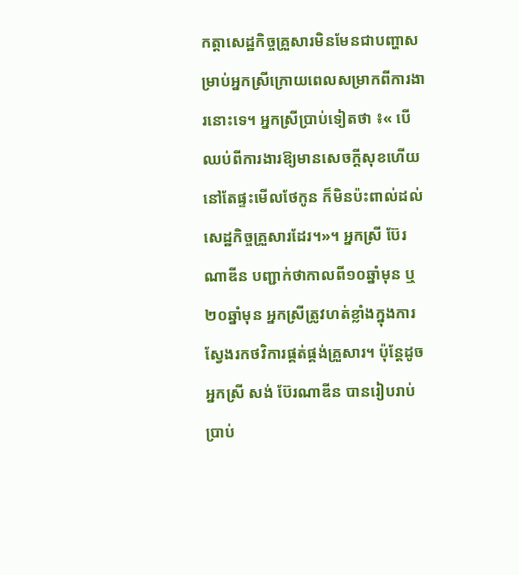កត្តាសេដ្ឋកិច្ចគ្រួសារមិនមែនជាបញ្ហាសម្រាប់អ្នកស្រីក្រោយពេលសម្រាកពីការងារនោះទេ។ អ្នកស្រីប្រាប់ទៀតថា ៖« បើឈប់ពីការងារឱ្យមានសេចក្តីសុខហើយនៅតែផ្ទះមើលថែកូន ក៏មិនប៉ះពាល់ដល់សេដ្ឋកិច្ចគ្រួសារដែរ។»។ អ្នកស្រី ប៊ែរណាឌីន បញ្ជាក់ថាកាលពី១០ឆ្នាំមុន ឬ២០ឆ្នាំមុន អ្នកស្រីត្រូវហត់ខ្លាំងក្នុងការស្វែងរកថវិការផ្គត់ផ្គង់គ្រួសារ។ ប៉ុន្តែដូចអ្នកស្រី សង់ ប៊ែរណាឌីន បានរៀបរាប់ប្រាប់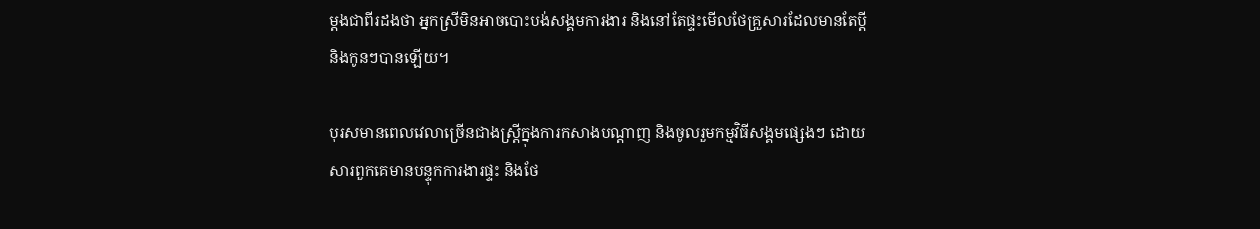ម្តងជាពីរដងថា អ្នកស្រីមិនអាចបោះបង់សង្គមការងារ និងនៅតែផ្ទះមើលថែគ្រួសារដែលមានតែប្តី និងកូនៗបានឡើយ។

បុរសមានពេលវេលាច្រើនជាងស្រ្តីក្នុងការកសាងបណ្តាញ និងចូលរួមកម្មវិធីសង្គមផ្សេងៗ ដោយសារពួកគេមានបន្ទុកការងារផ្ទះ និងថែ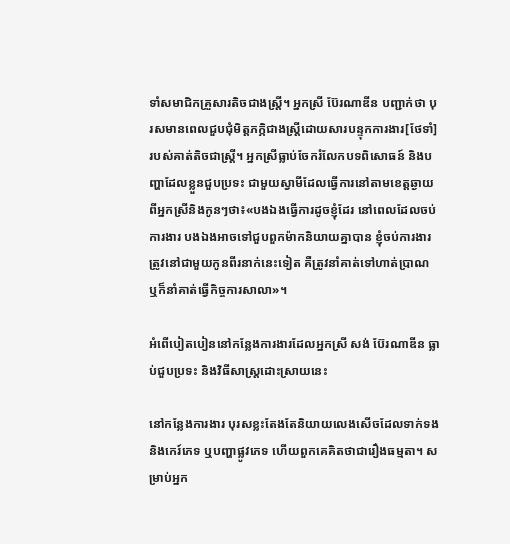ទាំសមាជិកគ្រួសារតិចជាងស្រ្តី។ អ្នកស្រី ប៊ែរណាឌីន បញ្ជាក់ថា បុរសមានពេលជួបជុំមិត្តភក្ភិជាងស្រ្តីដោយសារបន្ទុកការងារ[ថែទាំ]របស់គាត់តិចជាស្រ្តី។ អ្នកស្រីធ្លាប់ចែករំលែកបទពិសោធន៍ និងបញ្ហាដែលខ្លួនជួបប្រទះ ជាមួយស្វាមីដែលធ្វើការនៅតាមខេត្តឆ្ងាយពីអ្នកស្រីនិងកូនៗថា៖«បងឯងធ្វើការដូចខ្ញុំដែរ នៅពេលដែលចប់ការងារ បងឯងអាចទៅជួបពួកម៉ាកនិយាយគ្នាបាន ខ្ញុំចប់ការងារត្រូវនៅជាមួយកូនពីរនាក់នេះទៀត គឺត្រូវនាំគាត់ទៅហាត់ប្រាណ ឬក៏នាំគាត់ធ្វើកិច្ចការសាលា»។

អំពើបៀតបៀននៅកន្លែងការងារដែលអ្នកស្រី សង់ ប៊ែរណាឌីន ធ្លាប់ជួបប្រទះ និងវិធីសាស្រ្តដោះស្រាយនេះ

នៅកន្លែងការងារ បុរសខ្លះតែងតែនិយាយលេងសើចដែលទាក់ទងនិងកេរ៍ភេទ ឬបញ្ហាផ្លូវភេទ ហើយពួកគេគិតថាជារឿងធម្មតា។ សម្រាប់អ្នក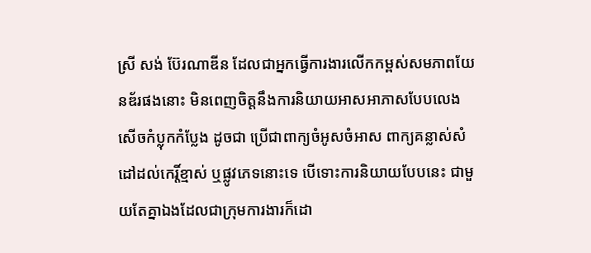ស្រី សង់ ប៊ែរណាឌីន ដែលជាអ្នកធ្វើការងារលើកកម្ពស់សមភាពយែនឌ័រផងនោះ មិនពេញចិត្តនឹងការនិយាយអាសអាភាសបែបលេងសើចកំប្លុកកំប្លែង ដូចជា ប្រើជាពាក្យចំអូសចំអាស ពាក្យគន្លាស់សំដៅដល់កេរ្តិ៍ខ្មាស់ ឬផ្លូវភេទនោះទេ បើទោះការនិយាយបែបនេះ ជាមួយតែគ្នាឯងដែលជាក្រុមការងារក៏ដោ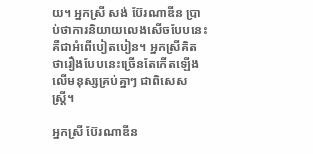យ។ អ្នកស្រី សង់ ប៊ែរណាឌីន ប្រាប់ថាការនិយាយលេងសើចបែបនេះ គឺជាអំពើបៀតបៀន។ អ្នកស្រីគិតថារឿងបែបនេះច្រើនតែកើតឡើងលើមនុស្សគ្រប់គ្នាៗ ជាពិសេសស្រ្តី។

អ្នកស្រី ប៊ែរណាឌីន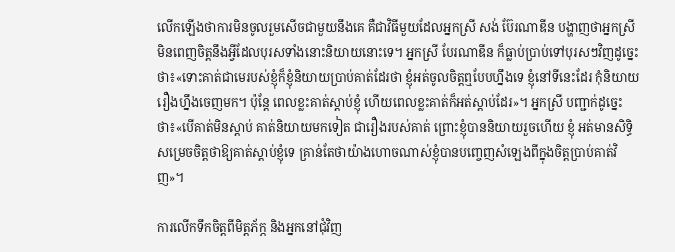លើកឡើងថាការមិនចូលរួមសើចជាមួយនឹងគេ គឺជាវិធីមួយដែលអ្នកស្រី សង់ ប៊ែរណាឌីន បង្ហាញថាអ្នកស្រីមិនពេញចិត្តនឹងអ្វីដែលបុរសទាំងនោះនិយាយនោះទេ។ អ្នកស្រី បែរណាឌីន ក៏ធ្លាប់ប្រាប់ទៅបុរសៗវិញដូច្នេះថា៖«ទោះគាត់ជាមេរបស់ខ្ញុំក៏ខ្ញុំនិយាយប្រាប់គាត់ដែរថា ខ្ញុំអត់ចូលចិត្តឮបែបហ្នឹងទេ ខ្ញុំនៅទីនេះដែរ កុំនិយាយរឿងហ្នឹងចេញមក។ ប៉ុន្តែ ពេលខ្លះគាត់ស្តាប់ខ្ញុំ ហើយពេលខ្លះគាត់ក៏អត់ស្តាប់ដែរ»។ អ្នកស្រី បញ្ជាក់ដូច្នេះថា៖«បើគាត់មិនស្តាប់ គាត់និយាយមកទៀត ជារឿងរបស់គាត់ ព្រោះខ្ញុំបាននិយាយរួចហើយ ខ្ញុំ អត់មានសិទ្ធិសម្រេចចិត្តថាឱ្យគាត់ស្តាប់ខ្ញុំទេ គ្រាន់តែថាយ៉ាងហោចណាស់ខ្ញុំបានបញ្ចេញសំឡេងពីក្នុងចិត្តប្រាប់គាត់វិញ»។

ការលើកទឹកចិត្តពីមិត្តភ័ក្ភ និងអ្នកនៅជុំវិញ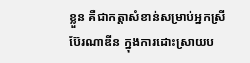ខ្លួន គឺជាកត្តាសំខាន់សម្រាប់អ្នកស្រី ប៊ែរណាឌីន ក្នុងការដោះស្រាយប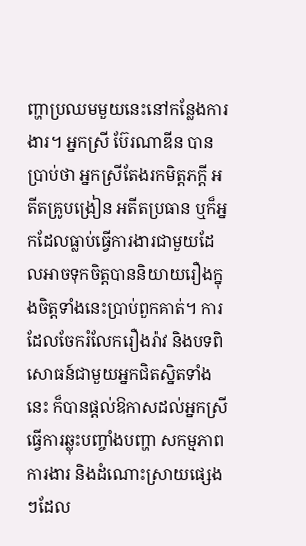ញ្ហាប្រឈមមួយនេះនៅកន្លែងការងារ។ អ្នកស្រី ប៊ែរណាឌីន បានប្រាប់ថា អ្នកស្រីតែងរកមិត្តភក្តី អតីតគ្រូបង្រៀន អតីតប្រធាន ឬក៏អ្នកដែលធ្លាប់ធ្វើការងារជាមួយដែលអាចទុកចិត្តបាននិយាយរឿងក្នុងចិត្តទាំងនេះប្រាប់ពួកគាត់។ ការដែលចែករំលែករឿងរ៉ាវ និងបទពិសោធន៍ជាមួយអ្នកជិតស្និតទាំងនេះ ក៏បានផ្តល់ឱកាសដល់អ្នកស្រីធ្វើការឆ្លុះបញ្ចាំងបញ្ហា សកម្មភាពការងារ និងដំណោះស្រាយផ្សេងៗដែល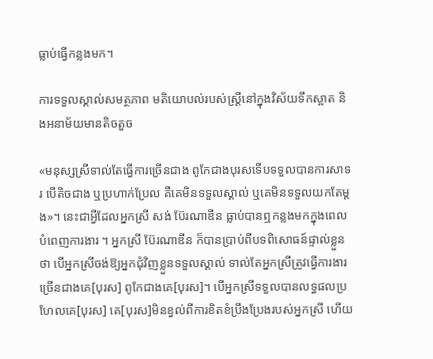ធ្លាប់ធ្វើកន្លងមក។

ការទទួលស្គាល់សមត្ថភាព មតិយោបល់របស់ស្រ្តីនៅក្នុងវិស័យទឹកស្អាត និងអនាម័យមានតិចតួច

«មនុស្សស្រីទាល់តែធ្វើការច្រើនជាង ពូកែជាងបុរសទើបទទួលបានការសាទរ បើតិចជាង ឬប្រហាក់ប្រែល គឺគេមិនទទួលស្គាល់ ឬគេមិនទទួលយកតែម្តង»។ នេះជាអ្វីដែលអ្នកស្រី សង់ ប៊ែរណាឌីន ធ្លាប់បានឮកន្លងមកក្នុងពេលបំពេញការងារ ។ អ្នកស្រី ប៊ែរណាឌីន ក៏បានប្រាប់ពីបទពិសោធន៍ផ្ទាល់ខ្លួនថា បើអ្នកស្រីចង់ឱ្យអ្នកជុំវិញខ្លួនទទួលស្គាល់ ទាល់តែអ្នកស្រីត្រូវធ្វើការងារច្រើនជាងគេ[បុរស] ពូកែជាងគេ[បុរស]។ បើអ្នកស្រីទទួលបានលទ្ធផលប្រហែលគេ[បុរស] គេ[បុរស]មិនខ្វល់ពីការខិតខំប្រឹងប្រែងរបស់អ្នកស្រី ហើយ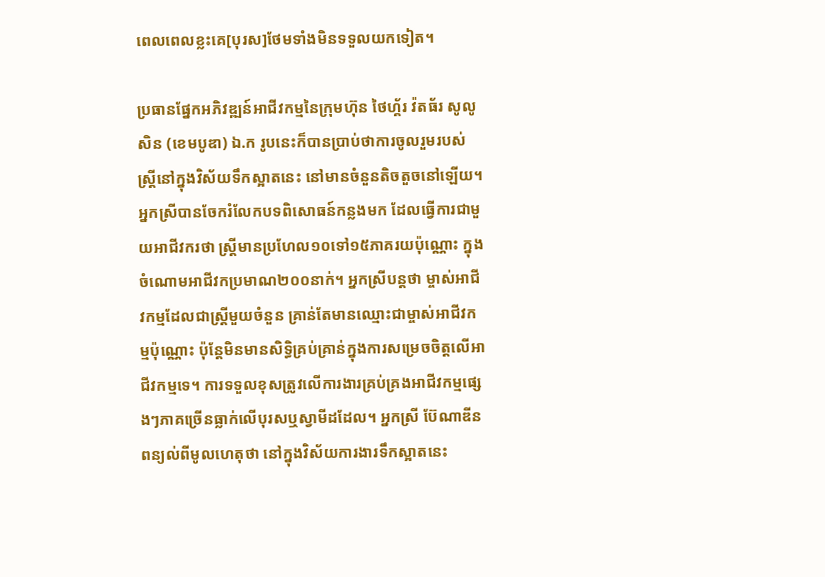ពេលពេលខ្លះគេ[បុរស]ថែមទាំងមិនទទួលយកទៀត។

ប្រធានផ្នែកអភិវឌ្ឍន៍អាជីវកម្មនៃក្រុមហ៊ុន ថៃហ្គ័រ វ៉តធ័រ សូលូសិន (ខេមបូឌា) ឯ.ក រូបនេះក៏បានប្រាប់ថាការចូលរួមរបស់ស្រ្តីនៅក្នុងវិស័យទឹកស្អាតនេះ នៅមានចំនួនតិចតួចនៅឡើយ។ អ្នកស្រីបានចែករំលែកបទពិសោធន៍កន្លងមក ដែលធ្វើការជាមួយអាជីវករថា ស្ត្រីមានប្រហែល១០ទៅ១៥ភាគរយប៉ុណ្ណោះ ក្នុងចំណោមអាជីវកប្រមាណ២០០នាក់។ អ្នកស្រីបន្តថា ម្ចាស់អាជីវកម្មដែលជាស្រ្តីមួយចំនួន គ្រាន់តែមានឈ្មោះជាម្ចាស់អាជីវកម្មប៉ុណ្ណោះ ប៉ុន្តែមិនមានសិទ្ធិគ្រប់គ្រាន់ក្នុងការសម្រេចចិត្តលើអាជីវកម្មទេ។ ការទទួលខុសត្រូវលើការងារគ្រប់គ្រងអាជីវកម្មផ្សេងៗភាគច្រើនធ្លាក់លើបុរសឬស្វាមីដដែល។ អ្នកស្រី ប៊ែណាឌីន ពន្យល់ពីមូលហេតុថា នៅក្នុងវិស័យការងារទឹកស្អាតនេះ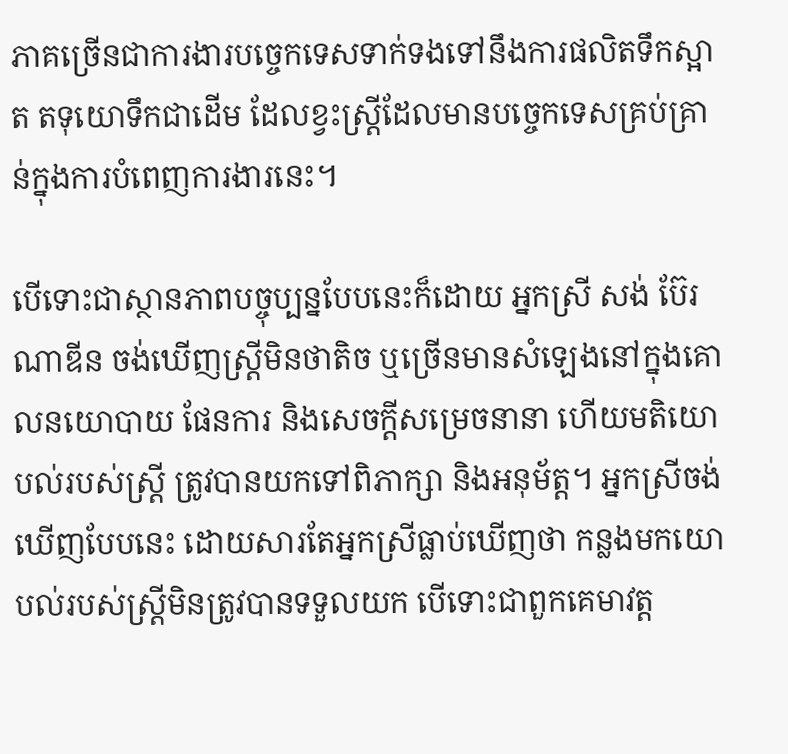ភាគច្រើនជាការងារបច្ចេកទេសទាក់ទងទៅនឹងការផលិតទឹកស្អាត តទុយោទឹកជាដើម ដែលខ្វះស្រ្តីដែលមានបច្ចេកទេសគ្រប់គ្រាន់ក្នុងការបំពេញការងារនេះ។

បើទោះជាស្ថានភាពបច្ចុប្បន្នបែបនេះក៏ដោយ អ្នកស្រី សង់ ប៊ែរណាឌីន ចង់ឃើញស្ត្រីមិនថាតិច ឬច្រើនមានសំឡេងនៅក្នុងគោលនយោបាយ ផែនការ និងសេចក្តីសម្រេចនានា ហើយមតិយោបល់របស់ស្រ្តី ត្រូវបានយកទៅពិភាក្សា និងអនុម័ត្ត។ អ្នកស្រីចង់ឃើញបែបនេះ ដោយសារតែអ្នកស្រីធ្លាប់ឃើញថា កន្លងមកយោបល់របស់ស្រ្តីមិនត្រូវបានទទួលយក បើទោះជាពួកគេមាវត្ត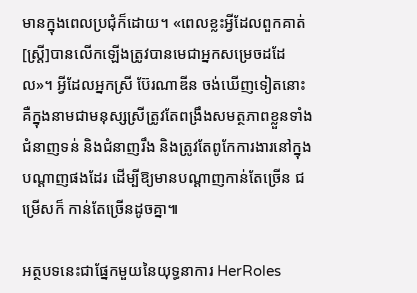មានក្នុងពេលប្រជុំក៏ដោយ។ «ពេលខ្លះអ្វីដែលពួកគាត់[ស្រ្តី]បានលើកឡើងត្រូវបានមេជាអ្នកសម្រេចដដែល»។ អ្វីដែលអ្នកស្រី ប៊ែរណាឌីន ចង់ឃើញទៀតនោះ គឺក្នុងនាមជាមនុស្សស្រីត្រូវតែពង្រឹងសមត្ថភាពខ្លួនទាំងជំនាញទន់ និងជំនាញរឹង និងត្រូវតែពូកែការងារនៅក្នុងបណ្តាញផងដែរ ដើម្បីឱ្យមានបណ្តាញកាន់តែច្រើន ជម្រើសក៏ កាន់តែច្រើនដូចគ្នា៕

អត្ថបទនេះជាផ្នែកមួយនៃយុទ្ធនាការ HerRoles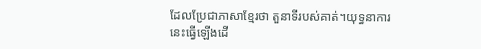ដែលប្រែជាភាសាខ្មែរថា តួនាទីរបស់គាត់។យុទ្ធនាការនេះធ្វើឡើងដើ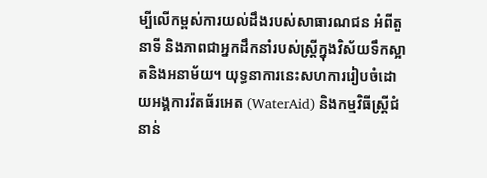ម្បីលើកម្ពស់ការយល់ដឹងរបស់សាធារណជន អំពីតួនាទី និងភាពជាអ្នកដឹកនាំរបស់ស្រ្តីក្នុងវិស័យទឹកស្អាតនិងអនាម័យ។ យុទ្ធនាការនេះសហការរៀបចំដោយអង្គការវ៉តធ័រអេត (WaterAid) និងកម្មវិធីស្រ្តីជំនាន់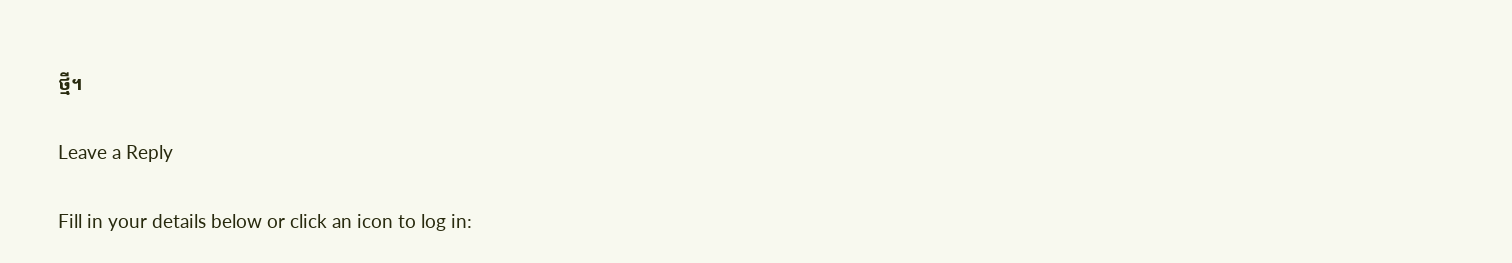ថ្មី។

Leave a Reply

Fill in your details below or click an icon to log in: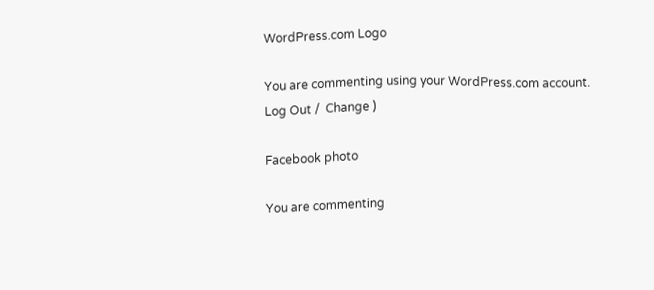WordPress.com Logo

You are commenting using your WordPress.com account. Log Out /  Change )

Facebook photo

You are commenting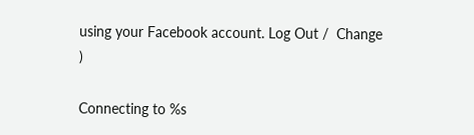using your Facebook account. Log Out /  Change )

Connecting to %s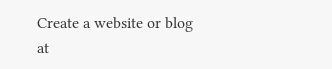Create a website or blog at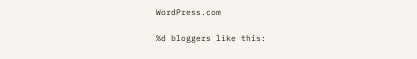WordPress.com

%d bloggers like this: